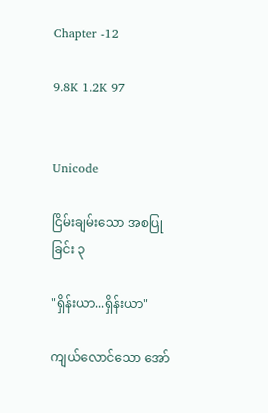Chapter -12

9.8K 1.2K 97


Unicode

ငြိမ်းချမ်းသော အစပြုခြင်း ၃

"ရှိန်းယာ...ရှိန်းယာ"

ကျယ်လောင်သော အော်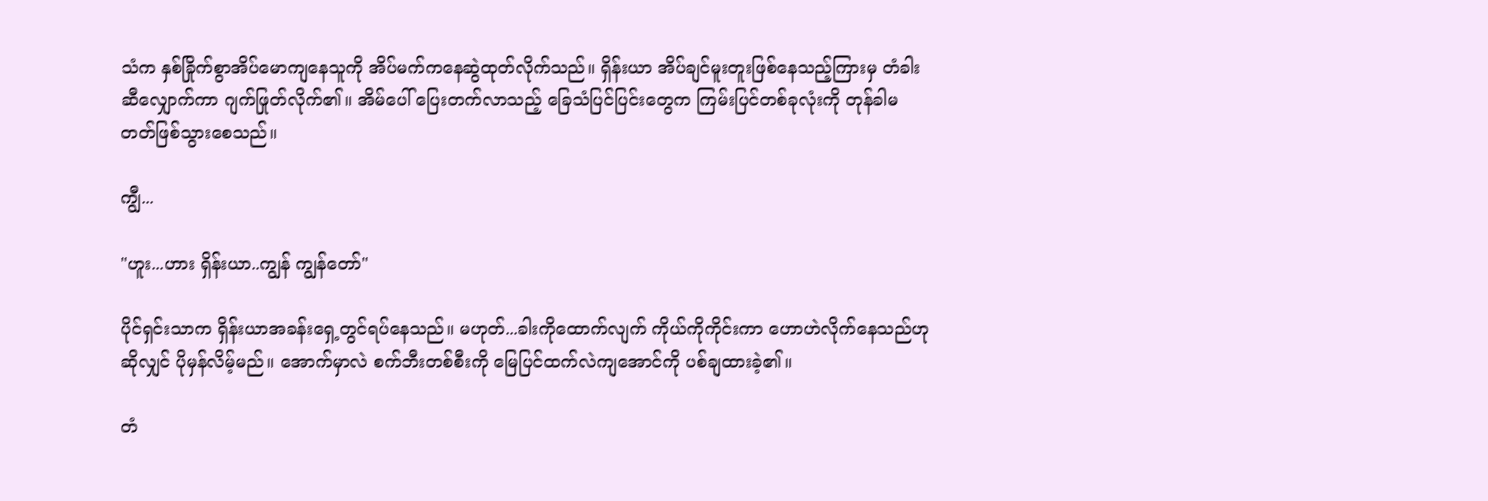သံက နှစ်ခြိုက်စွာအိပ်မောကျနေသူကို အိပ်မက်ကနေဆွဲထုတ်လိုက်သည်။ ရှိန်းယာ အိပ်ချင်မူးတူးဖြစ်နေသည့်ကြားမှ ‌တံခါးဆီလျှောက်ကာ ဂျက်ဖြုတ်လိုက်၏။ အိမ်ပေါ် ပြေးတက်လာသည့် ခြေသံပြင်ပြင်းတွေက ကြမ်းပြင်တစ်ခုလုံးကို တုန်ခါမတတ်ဖြစ်သွားစေသည်။

ကျွီ...

"ဟူး...ဟား ရှိန်းယာ..ကျွန် ကျွန်တော်"

ပိုင်ရှင်းသာက ရှိန်းယာအခန်းရှေ့တွင်ရပ်နေသည်။ မဟုတ်...ခါးကိုထောက်လျက် ကိုယ်ကိုကိုင်းကာ ဟောဟဲလိုက်နေသည်ဟုဆိုလျှင် ပိုမှန်လိမ့်မည်။ အောက်မှာလဲ စက်ဘီးတစ်စီးကို မြေပြင်ထက်လဲကျအောင်ကို ပစ်ချထားခဲ့၏။

တံ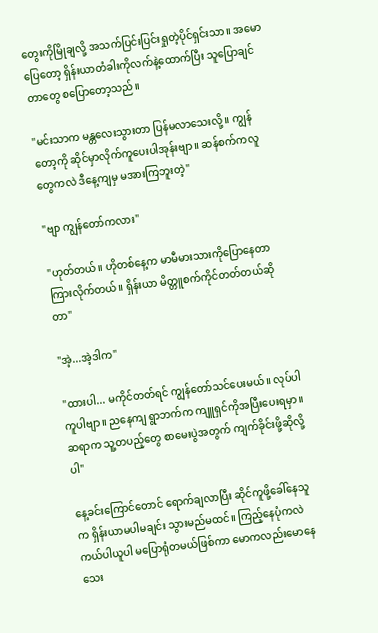တွေးကိုမြိုချလို့ အသက်ပြင်းပြင်းရှုတဲ့ပိုင်ရှင်းသာ။ အမောပြေတော့ ရှိန်းယာတံခါးကိုလက်နဲ့ထောက်ပြီး သူပြောချင်တာတွေ စပြောတော့သည်။

"မင်းသာက မန္တလေးသွားတာ ပြန်မလာသေးလို့။ ကျွန်တော့ကို ဆိုင်မှာလိုက်ကူပေးပါအုန်းဗျာ။ ဆန်စက်ကလူတွေကလဲ ဒီနေ့ကျမှ မအားကြဘူးတဲ့"

"ဗျာ ကျွန်တော်ကလား"

"ဟုတ်တယ်။ ဟိုတစ်နေ့က မာမီမားသားကိုပြောနေတာကြားလိုက်တယ်။ ရှိန်းယာ မိတ္တူစက်ကိုင်တတ်တယ်ဆိုတာ"

"အဲ့...အဲ့ဒါက"

"ထားပါ... မကိုင်တတ်ရင် ကျွန်တော်သင်ပေးမယ်။ လုပ်ပါ ကူပါဗျာ။ ညနေကျ ရွာဘက်က ကျူရှင်ကိုအပြီးပေးရမှာ။ ဆရာက သူ့တပည့်တွေ စာမေးပွဲအတွက် ကျက်ခိုင်းဖို့ဆိုလို့ပါ"

နေ့ခင်းကြောင်တောင် ရောက်ချလာပြီး ဆိုင်ကူဖို့ခေါ်နေသူက ရှိန်းယာမပါမချင်း သွားမည်မထင်။ ကြည့်နေပုံကလဲ ကယ်ပါယူပါ မပြောရုံတမယ်ဖြစ်ကာ မောကလည်းမောနေသေး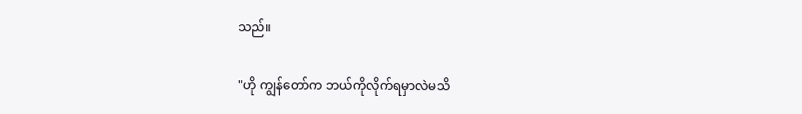သည်။

"ဟို ကျွန်တော်က ဘယ်ကိုလိုက်ရမှာလဲမသိ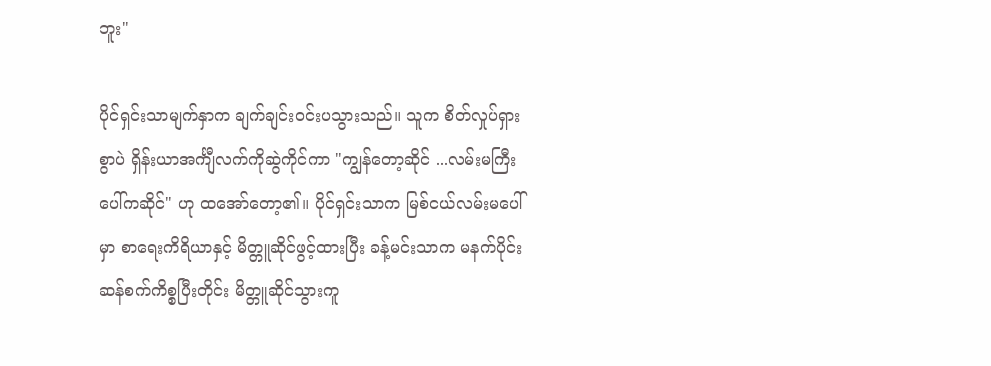ဘူး"

ပိုင်ရှင်းသာမျက်နှာက ချက်ချင်းဝင်းပသွားသည်။ သူက စိတ်လှုပ်ရှားစွာပဲ ရှိန်းယာအင်္ကျီလက်ကိုဆွဲကိုင်ကာ "ကျွန်တော့ဆိုင် ...လမ်းမကြီးပေါ်ကဆိုင်" ဟု ထအော်တော့၏။ ပိုင်ရှင်းသာက မြစ်ငယ်လမ်းမပေါ်မှာ စာရေးကိရိယာနှင့် မိတ္တူဆိုင်ဖွင့်ထားပြီး ခန့်မင်းသာက မနက်ပိုင်းဆန်စက်ကိစ္စပြီးတိုင်း မိတ္တူဆိုင်သွားကူ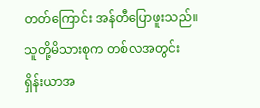တတ်ကြောင်း အန်တီပြောဖူးသည်။ သူတို့မိသားစုက တစ်လအတွင်း ရှိန်းယာအ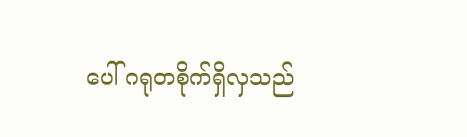ပေါ် ဂရုတစိုက်ရှိလှသည်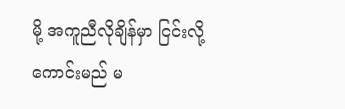မို့ အကူညီလိုချိန်မှာ ငြင်းလို့ကောင်းမည် မ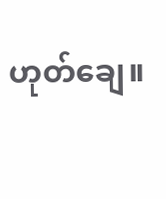ဟုတ်ချေ။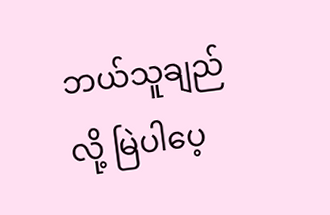ဘယ်သူချည်လို့ မြဲပါပေ့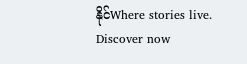နိုင်Where stories live. Discover now